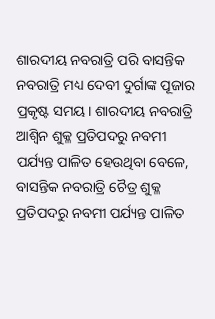ଶାରଦୀୟ ନବରାତ୍ରି ପରି ବାସନ୍ତିକ ନବରାତ୍ରି ମଧ୍ୟ ଦେବୀ ଦୁର୍ଗାଙ୍କ ପୂଜାର ପ୍ରକୃଷ୍ଟ ସମୟ। ଶାରଦୀୟ ନବରାତ୍ରି ଆଶ୍ବିନ ଶୁକ୍ଳ ପ୍ରତିପଦରୁ ନବମୀ ପର୍ଯ୍ୟନ୍ତ ପାଳିତ ହେଉଥିବା ବେଳେ, ବାସନ୍ତିକ ନବରାତ୍ରି ଚୈତ୍ର ଶୁକ୍ଳ ପ୍ରତିପଦରୁ ନବମୀ ପର୍ଯ୍ୟନ୍ତ ପାଳିତ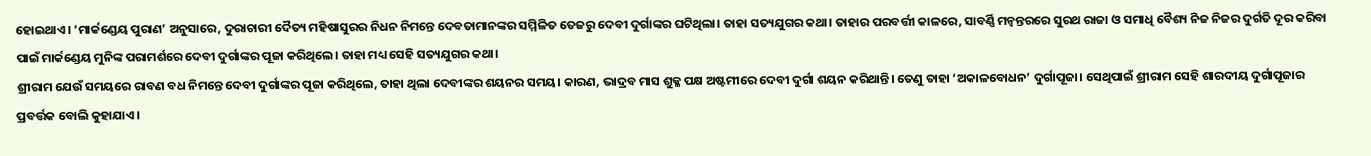ହୋଇଥାଏ। ‘ମାର୍କଣ୍ଡେୟ ପୁରାଣ’ ଅନୁସାରେ, ଦୁରାଚାରୀ ଦୈତ୍ୟ ମହିଷାସୁରର ନିଧନ ନିମନ୍ତେ ଦେବତାମାନଙ୍କର ସମ୍ମିଳିତ ତେଜରୁ ଦେବୀ ଦୁର୍ଗାଙ୍କର ଘଟିଥିଲା। ତାହା ସତ୍ୟଯୁଗର କଥା। ତାହାର ପରବର୍ତ୍ତୀ କାଳରେ, ସାବର୍ଣ୍ଣି ମନ୍ବନ୍ତରରେ ସୁରଥ ରାଜା ଓ ସମାଧି ବୈଶ୍ୟ ନିଜ ନିଜର ଦୁର୍ଗତି ଦୂର କରିବା ପାଇଁ ମାର୍କଣ୍ଡେୟ ମୁନିଙ୍କ ପରାମର୍ଶରେ ଦେବୀ ଦୁର୍ଗାଙ୍କର ପୂଜା କରିଥିଲେ। ତାହା ମଧ୍ୟ ସେହି ସତ୍ୟଯୁଗର କଥା।
ଶ୍ରୀରାମ ଯେଉଁ ସମୟରେ ରାବଣ ବଧ ନିମନ୍ତେ ଦେବୀ ଦୁର୍ଗାଙ୍କର ପୂଜା କରିଥିଲେ, ତାହା ଥିଲା ଦେବୀଙ୍କର ଶୟନର ସମୟ। କାରଣ, ଭାଦ୍ରବ ମାସ ଶୁକ୍ଳ ପକ୍ଷ ଅଷ୍ଟମୀରେ ଦେବୀ ଦୁର୍ଗା ଶୟନ କରିଥାନ୍ତି। ତେଣୁ ତାହା ‘ଅକାଳବୋଧନ’ ଦୁର୍ଗାପୂଜା। ସେଥିପାଇଁ ଶ୍ରୀରାମ ସେହି ଶାରଦୀୟ ଦୁର୍ଗାପୂଜାର ପ୍ରବର୍ତ୍ତକ ବୋଲି କୁହାଯାଏ।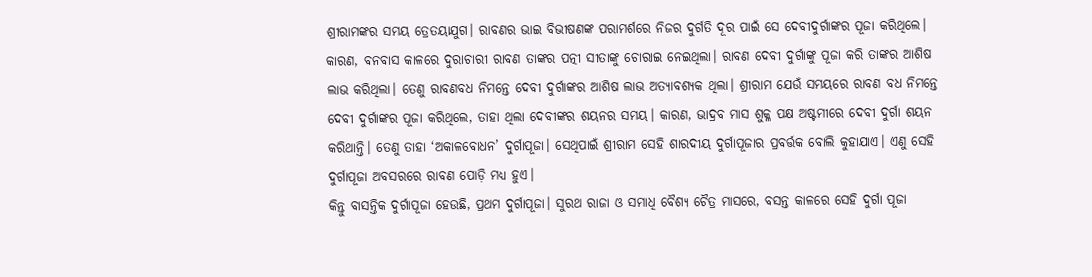ଶ୍ରୀରାମଙ୍କର ସମୟ ତ୍ରେତୟାଯୁଗ। ରାବଣର ଭାଇ ବିଭୀଷଣଙ୍କ ପରାମର୍ଶରେ ନିଜର ଦୁର୍ଗତି ଦୂର ପାଇଁ ସେ ଦେବୀଦୁର୍ଗାଙ୍କର ପୂଜା କରିଥିଲେ। କାରଣ, ବନବାସ କାଳରେ ଦୁରାଚାରୀ ରାବଣ ତାଙ୍କର ପତ୍ନୀ ସୀତାଙ୍କୁ ଚୋରାଇ ନେଇଥିଲା। ରାବଣ ଦେବୀ ଦୁର୍ଗାଙ୍କୁ ପୂଜା କରି ତାଙ୍କର ଆଶିଷ ଲାଭ କରିଥିଲା। ତେଣୁ ରାବଣବଧ ନିମନ୍ତେ ଦେବୀ ଦୁର୍ଗାଙ୍କର ଆଶିଷ ଲାଭ ଅତ୍ୟାବଶ୍ୟକ ଥିଲା। ଶ୍ରୀରାମ ଯେଉଁ ସମୟରେ ରାବଣ ବଧ ନିମନ୍ତେ ଦେବୀ ଦୁର୍ଗାଙ୍କର ପୂଜା କରିଥିଲେ, ତାହା ଥିଲା ଦେବୀଙ୍କର ଶୟନର ସମୟ। କାରଣ, ଭାଦ୍ରବ ମାସ ଶୁକ୍ଳ ପକ୍ଷ ଅଷ୍ଟମୀରେ ଦେବୀ ଦୁର୍ଗା ଶୟନ କରିଥାନ୍ତି। ତେଣୁ ତାହା ‘ଅକାଳବୋଧନ’ ଦୁର୍ଗାପୂଜା। ସେଥିପାଇଁ ଶ୍ରୀରାମ ସେହି ଶାରଦୀୟ ଦୁର୍ଗାପୂଜାର ପ୍ରବର୍ତ୍ତକ ବୋଲି କୁହାଯାଏ। ଏଣୁ ସେହି ଦୁର୍ଗାପୂଜା ଅବସରରେ ରାବଣ ପୋଡ଼ି ମଧ୍ୟ ହୁଏ।
କିନ୍ତୁ ବାସନ୍ତିକ ଦୁର୍ଗାପୂଜା ହେଉଛି, ପ୍ରଥମ ଦୁର୍ଗାପୂଜା। ସୁରଥ ରାଜା ଓ ସମାଧି ବୈଶ୍ୟ ଚୈତ୍ର ମାସରେ, ବସନ୍ତ କାଳରେ ସେହି ଦୁର୍ଗା ପୂଜା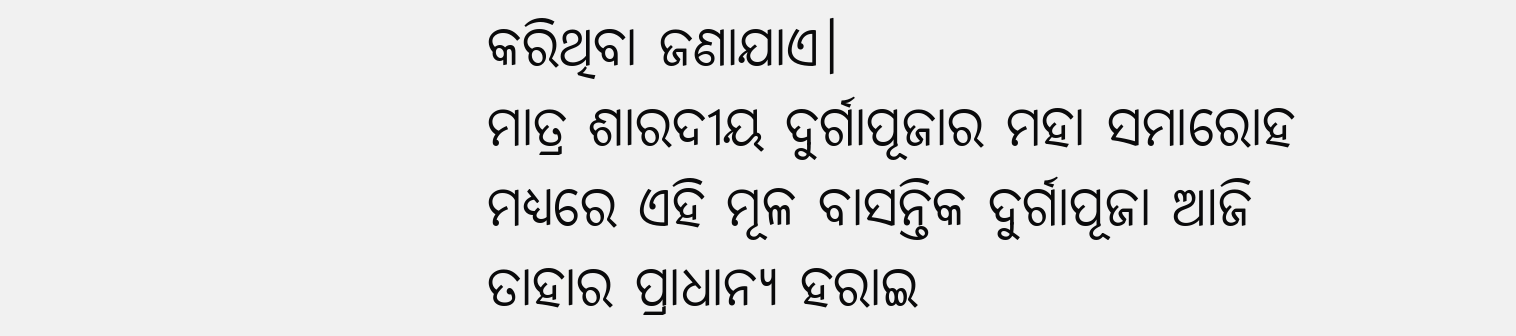କରିଥିବା ଜଣାଯାଏ।
ମାତ୍ର ଶାରଦୀୟ ଦୁର୍ଗାପୂଜାର ମହା ସମାରୋହ ମଧ୍ୟରେ ଏହି ମୂଳ ବାସନ୍ତିକ ଦୁର୍ଗାପୂଜା ଆଜି ତାହାର ପ୍ରାଧାନ୍ୟ ହରାଇ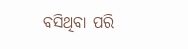ବସିଥିବା ପରି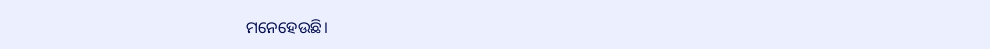ମନେହେଉଛି।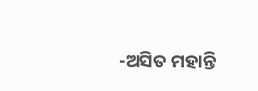-ଅସିତ ମହାନ୍ତି